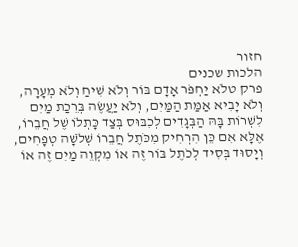חזור
הלכות שכנים
פרק טלֹא יַחְפֹּר אָדָם בּוֹר וְלֹא שִׁיחַ וְלֹא מְעָרָה, וְלֹא יָבִיא אַמַּת הַמַּיִם, וְלֹא יַעֲשֶׂה בְּרֵכַת מַיִם לִשְׁרוֹת בָּהּ הַבְּגָדִים לְכִבּוּס בְּצַד כָּתְלוֹ שֶׁל חֲבֵרוֹ, אֶלָּא אִם כֵּן הִרְחִיק מִכֹּתֶל חֲבֵרוֹ שְׁלֹשָׁה טְפָחִים, וְיָסוּד בְּסִיד לְכֹתֶל בּוֹר זֶה אוֹ מִקְוֵה מַיִם זֶה אוֹ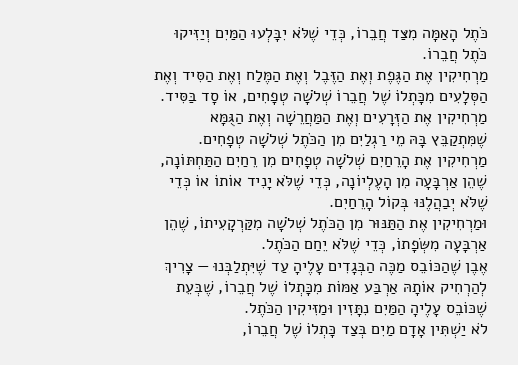כֹּתֶל הָאַמָּה מִצַּד חֲבֵרוֹ, כְּדֵי שֶׁלֹּא יִבָּלְעוּ הַמַּיִם וְיַזִּיקוּ כֹּתֶל חֲבֵרוֹ.
מַרְחִיקִין אֶת הַגֶּפֶת וְאֶת הַזֶּבֶל וְאֶת הַמֶּלַח וְאֶת הַסִּיד וְאֶת הַסְּלָעִים מִכָּתְלוֹ שֶׁל חֲבֵרוֹ שְׁלֹשָׁה טְפָחִים, אוֹ סָד בַּסִּיד. מַרְחִיקִין אֶת הַזְּרָעִים וְאֶת הַמַּחֲרֵשָׁה וְאֶת הַגֻּמָּא שֶׁמִּתְקַבֵּץ בָּהּ מֵי רַגְלַיִם מִן הַכֹּתֶל שְׁלֹשָׁה טְפָחִים.
מַרְחִיקִין אֶת הָרֵחַיִם שְׁלֹשָׁה טְפָחִים מִן רֵחַיִם הַתַּחְתּוֹנָה, שֶׁהֵן אַרְבָּעָה מִן הָעֶלְיוֹנָה, כְּדֵי שֶׁלֹּא יָנִיד אוֹתוֹ אוֹ כְּדֵי שֶׁלֹּא יְבַהֲלֶנּוּ בְּקוֹל הָרֵחַיִם.
וּמַרְחִיקִין אֶת הַתַּנּוּר מִן הַכֹּתֶל שְׁלֹשָׁה מִקַּרְקָעִיתוֹ, שֶׁהֵן אַרְבָּעָה מִשְּׂפָתוֹ, כְּדֵי שֶׁלֹּא יֵחַם הַכֹּתֶל.
אֶבֶן שֶׁהַכּוֹבֵס מַכֶּה הַבְּגָדִים עָלֶיהָ עַד שֶׁיִּתְלַבְּנוּ — צָרִיךְ לְהַרְחִיק אוֹתָהּ אַרְבַּע אַמּוֹת מִכָּתְלוֹ שֶׁל חֲבֵרוֹ, שֶׁבְּעֵת שֶׁכּוֹבֵס עָלֶיהָ הַמַּיִם נִתָּזִין וּמַזִּיקִין הַכֹּתֶל.
לֹא יַשְׁתִּין אָדָם מַיִם בְּצַד כָּתְלוֹ שֶׁל חֲבֵרוֹ,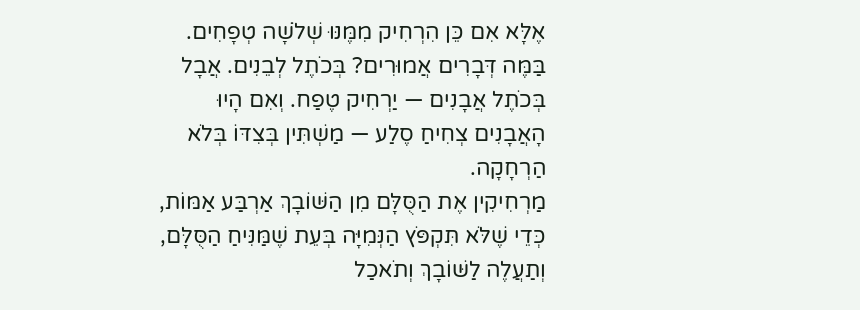אֶלָּא אִם כֵּן הִרְחִיק מִמֶּנּוּ שְׁלֹשָׁה טְפָחִים. בַּמֶּה דְּבָרִים אֲמוּרִים? בְּכֹתֶל לְבֵנִים. אֲבָל בְּכֹתֶל אֲבָנִים — יַרְחִיק טֶפַח. וְאִם הָיוּ הָאֲבָנִים צְחִיחַ סֶלַע — מַשְׁתִּין בְּצִדּוֹ בְּלֹא הַרְחָקָה.
מַרְחִיקִין אֶת הַסֻּלָּם מִן הַשּׁוֹבָךְ אַרְבַּע אַמּוֹת, כְּדֵי שֶׁלֹּא תִּקְפֹּץ הַנְּמִיָּה בְּעֵת שֶׁמַּנִּיחַ הַסֻּלָּם, וְתַעֲלֶה לַשּׁוֹבָךְ וְתֹאכַל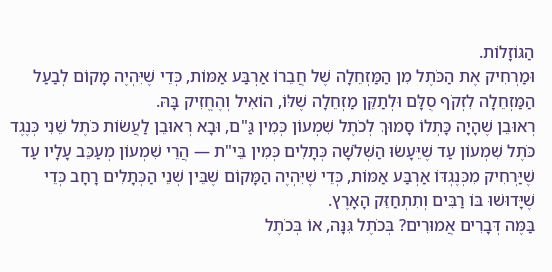הַגּוֹזָלוֹת.
וּמַרְחִיק אֶת הַכֹּתֶל מִן הַמַּזְחֵלָה שֶׁל חֲבֵרוֹ אַרְבַּע אַמּוֹת, כְּדֵי שֶׁיִּהְיֶה מָקוֹם לְבַעַל הַמַּזְחֵלָה לִזְקֹף סֻלָּם וּלְתַקֵּן מַזְחֵלָה שֶׁלּוֹ, הוֹאִיל וְהֶחֱזִיק בָּהּ.
רְאוּבֵן שֶׁהָיָה כָּתְלוֹ סָמוּךְ לְכֹתֶל שִׁמְעוֹן כְּמִין גַּ"ם, וּבָא רְאוּבֵן לַעֲשׂוֹת כֹּתֶל שֵׁנִי כְּנֶגֶד כֹּתֶל שִׁמְעוֹן עַד שֶׁיֵּעָשׂוּ הַשְּׁלֹשָׁה כְּתָלִים כְּמִין בֵּי"ת — הֲרֵי שִׁמְעוֹן מְעַכֵּב עָלָיו עַד שֶׁיַּרְחִיק מִכְּנֶגְדּוֹ אַרְבַּע אַמּוֹת, כְּדֵי שֶׁיִּהְיֶה הַמָּקוֹם שֶׁבֵּין שְׁנֵי הַכְּתָלִים רָחָב כְּדֵי שֶׁיָּדוּשׁוּ בּוֹ רַבִּים וְתִתְחַזֵּק הָאָרֶץ.
בַּמֶּה דְּבָרִים אֲמוּרִים? בְּכֹתֶל גִּנָּה, אוֹ בְּכֹתֶל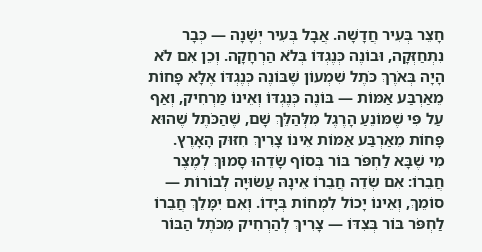חָצֵר בְּעִיר חֲדָשָׁה. אֲבָל בְּעִיר יְשָׁנָה — כְּבָר נִתְחַזְּקָה, וּבוֹנֶה כְּנֶגְדּוֹ בְּלֹא הַרְחָקָה. וְכֵן אִם לֹא הָיָה בְּאֹרֶךְ כֹּתֶל שִׁמְעוֹן שֶׁבּוֹנֶה כְּנֶגְדּוֹ אֶלָּא פָּחוֹת מֵאַרְבַּע אַמּוֹת — בּוֹנֶה כְּנֶגְדּוֹ וְאֵינוֹ מַרְחִיק, וְאַף עַל פִּי שֶׁמּוֹנֵעַ הָרֶגֶל מִלְּהַלֵּךְ שָׁם, שֶׁהַכֹּתֶל שֶׁהוּא פָּחוֹת מֵאַרְבַּע אַמּוֹת אֵינוֹ צָרִיךְ חִזּוּק הָאָרֶץ.
מִי שֶׁבָּא לַחְפֹּר בּוֹר בְּסוֹף שָׂדֵהוּ סָמוּךְ לְמֶצֶר חֲבֵרוֹ: אִם שְׂדֵה חֲבֵרוֹ אֵינָהּ עֲשׂוּיָה לְבוֹרוֹת — סוֹמֵךְ, וְאֵינוֹ יָכוֹל לִמְחוֹת בְּיָדוֹ. וְאִם יִמָּלֵךְ חֲבֵרוֹ לַחְפֹּר בּוֹר בְּצִדּוֹ — צָרִיךְ לְהַרְחִיק מִכֹּתֶל הַבּוֹר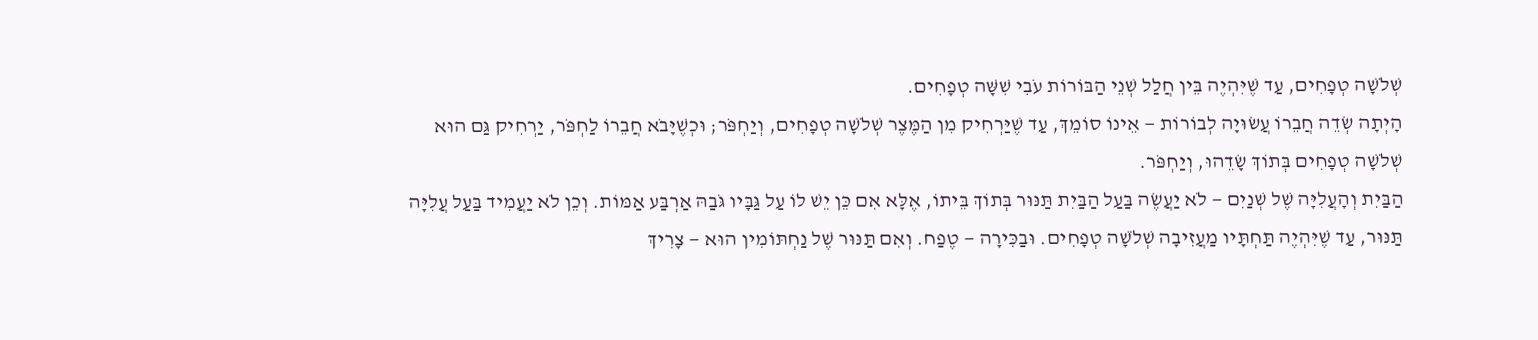שְׁלֹשָׁה טְפָחִים, עַד שֶׁיִּהְיֶה בֵּין חֲלַל שְׁנֵי הַבּוֹרוֹת עֹבִי שִׁשָּׁה טְפָחִים.
הָיְתָה שְׂדֵה חֲבֵרוֹ עֲשׂוּיָה לְבוֹרוֹת — אֵינוֹ סוֹמֵךְ, עַד שֶׁיַּרְחִיק מִן הַמֶּצֶר שְׁלֹשָׁה טְפָחִים, וְיַחְפֹּר; וּכְשֶׁיָּבֹא חֲבֵרוֹ לַחְפֹּר, יַרְחִיק גַּם הוּא שְׁלֹשָׁה טְפָחִים בְּתוֹךְ שָׂדֵהוּ, וְיַחְפֹּר.
הַבַּיִת וְהָעֲלִיָּה שֶׁל שְׁנַיִם — לֹא יַעֲשֶׂה בַּעַל הַבַּיִת תַּנּוּר בְּתוֹךְ בֵּיתוֹ, אֶלָּא אִם כֵּן יֵשׁ לוֹ עַל גַּבָּיו גֹּבַהּ אַרְבַּע אַמּוֹת. וְכֵן לֹא יַעֲמִיד בַּעַל עֲלִיָּה תַּנּוּר, עַד שֶׁיִּהְיֶה תַּחְתָּיו מַעֲזִיבָה שְׁלֹשָׁה טְפָחִים. וּבַכִּירָה — טֶפַח. וְאִם תַּנּוּר שֶׁל נַחְתּוֹמִין הוּא — צָרִיךְ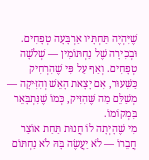שֶׁיִּהְיֶה תַּחְתָּיו אַרְבָּעָה טְפָחִים. וּבְכִירָה שֶׁל נַחְתּוֹמִין — שְׁלֹשָׁה טְפָחִים. וְאַף עַל פִּי שֶׁהִרְחִיק כַּשִּׁעוּר, אִם יָצָאת הָאֵשׁ וְהִזִּיקָה — מְשַׁלֵּם מַה שֶּׁהִזִּיק, כְּמוֹ שֶׁנִּתְבָּאֵר בִּמְקוֹמוֹ.
מִי שֶׁהָיְתָה לוֹ חֲנוּת תַּחַת אוֹצַר חֲבֵרוֹ — לֹא יַעֲשֶׂה בָּהּ לֹא נַחְתּוֹם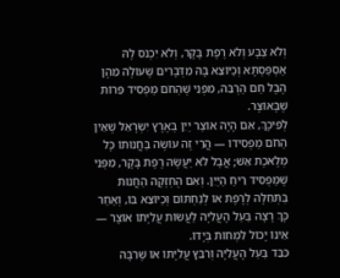וְלֹא צַבָּע וְלֹא רֶפֶת בָּקָר, וְלֹא יִכְנֹס לָהּ אַסְפַּסְתָּא וְכַיּוֹצֵא בָּהּ מִדְּבָרִים שֶׁעוֹלֶה מֵהֶן הֶבֶל חַם הַרְבֵּה, מִפְּנֵי שֶׁהַחֹם מַפְסִיד פֵּרוֹת שֶׁבָּאוֹצָר.
לְפִיכָךְ, אִם הָיָה אוֹצַר יַיִן בְּאֶרֶץ יִשְׂרָאֵל שֶׁאֵין הַחֹם מַפְסִידוֹ — הֲרֵי זֶה עוֹשֶׂה בַּחֲנוּתוֹ כָּל מְלֶאכֶת אֵשׁ; אֲבָל לֹא יַעֲשֶׂה רֶפֶת בָּקָר, מִפְּנֵי שֶׁמַּפְסִיד רֵיחַ הַיַּיִן. וְאִם הֻחְזְקָה הַחֲנוּת בַּתְּחִלָּה לְרֶפֶת אוֹ לְנַחְתּוֹם וְכַיּוֹצֵא בּוֹ, וְאַחַר כָּךְ רָצָה בַּעַל הָעֲלִיָּה לַעֲשׂוֹת עֲלִיָּתוֹ אוֹצָר — אֵינוֹ יָכוֹל לִמְחוֹת בְּיָדוֹ.
כִּבֵּד בַּעַל הָעֲלִיָּה וְרִבֵּץ עֲלִיָּתוֹ אוֹ שֶׁרִבָּה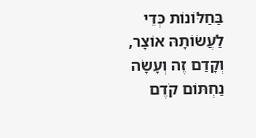בַּחַלּוֹנוֹת כְּדֵי לַעֲשׂוֹתָהּ אוֹצָר, וְקָדַם זֶה וְעָשָׂה נַחְתּוֹם קֹדֶם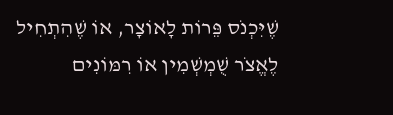שֶׁיִּכְנֹס פֵּרוֹת לָאוֹצָר, אוֹ שֶׁהִתְחִיל לֶאֱצֹר שֻׁמְשְׁמִין אוֹ רִמּוֹנִים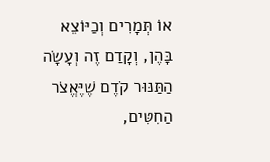אוֹ תְּמָרִים וְכַיּוֹצֵא בָּהֶן, וְקָדַם זֶה וְעָשָׂה הַתַּנּוּר קֹדֶם שֶׁיֶּאֱצֹר הַחִטִּים,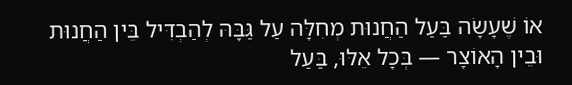אוֹ שֶׁעָשָׂה בַּעַל הַחֲנוּת מְחִלָּה עַל גַּבָּהּ לְהַבְדִּיל בֵּין הַחֲנוּת וּבֵין הָאוֹצָר — בְּכָל אֵלּוּ, בַּעַל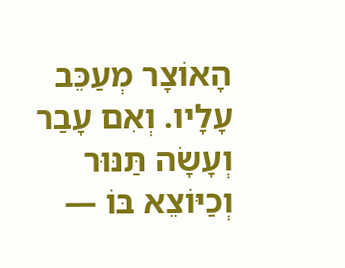הָאוֹצָר מְעַכֵּב עָלָיו. וְאִם עָבַר וְעָשָׂה תַּנּוּר וְכַיּוֹצֵא בּוֹ —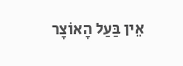אֵין בַּעַל הָאוֹצָר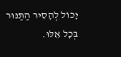יָכוֹל לְהָסִיר הַתַּנּוּר בְּכָל אֵלּוּ.